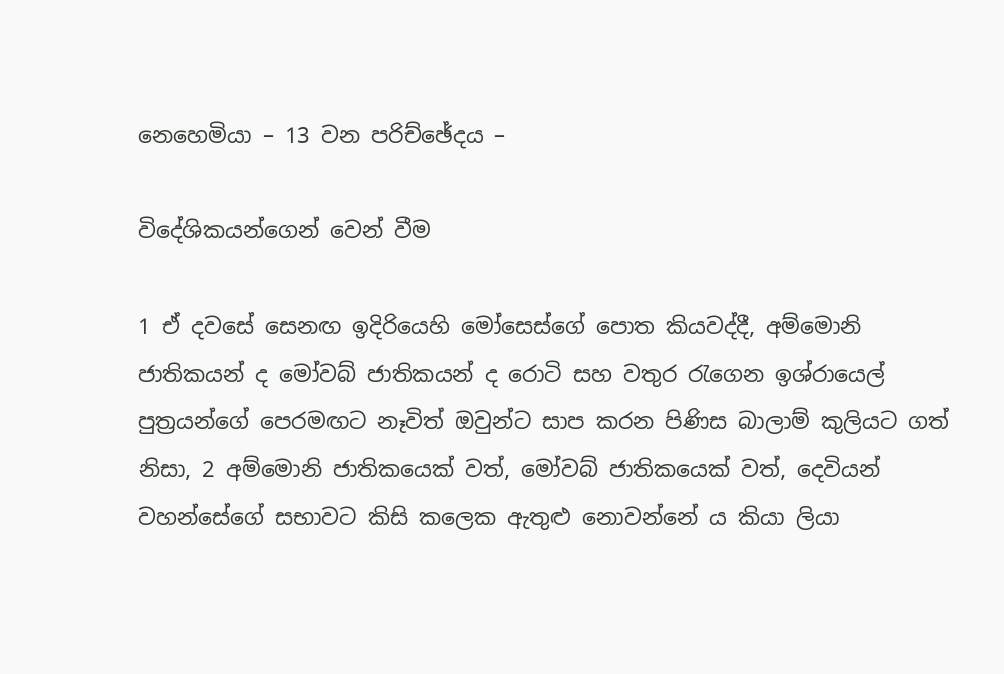නෙහෙමියා – 13 වන පරිච්ඡේදය –

විදේශිකයන්ගෙන් වෙන් වීම

1 ඒ දවසේ සෙනඟ ඉදිරියෙහි මෝසෙස්ගේ පොත කියවද්දී, අම්මොනි ජාතිකයන් ද මෝවබ් ජාතිකයන් ද රොටි සහ වතුර රැගෙන ඉශ්රායෙල් පුත්‍රයන්ගේ පෙරමඟට නෑවිත් ඔවුන්ට සාප කරන පිණිස බාලාම් කුලියට ගත් නිසා, 2 අම්මොනි ජාතිකයෙක් වත්, මෝවබ් ජාතිකයෙක් වත්, දෙවියන් වහන්සේගේ සභාවට කිසි කලෙක ඇතුළු නොවන්නේ ය කියා ලියා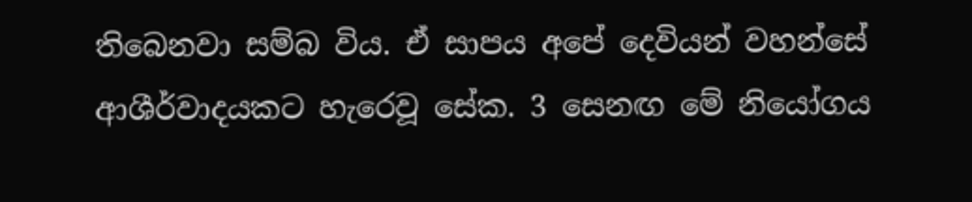තිබෙනවා සම්බ විය. ඒ සාපය අපේ දෙවියන් වහන්සේ ආශීර්වාදයකට හැරෙවූ සේක. 3 සෙනඟ මේ නියෝගය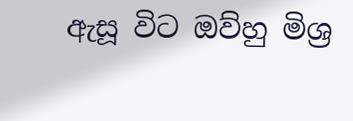ඇසූ විට ඔව්හු මිශ්‍ර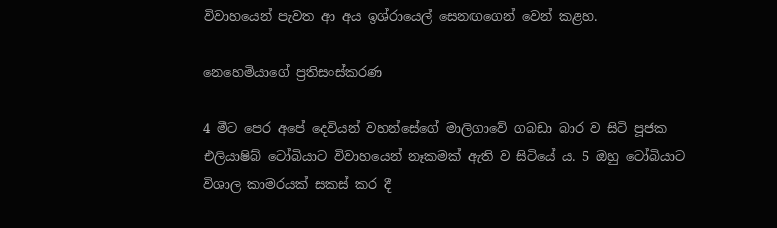විවාහයෙන් පැවත ආ අය ඉශ්රායෙල් සෙනඟගෙන් වෙන් කළහ.

නෙහෙමියාගේ ප්‍රතිසංස්කරණ

4 මීට පෙර අපේ දෙවියන් වහන්සේගේ මාලිගාවේ ගබඩා බාර ව සිටි පූජක එලියාෂිබ් ටෝබියාට විවාහයෙන් නෑකමක් ඇති ව සිටියේ ය. 5 ඔහු ටෝබියාට විශාල කාමරයක් සකස් කර දී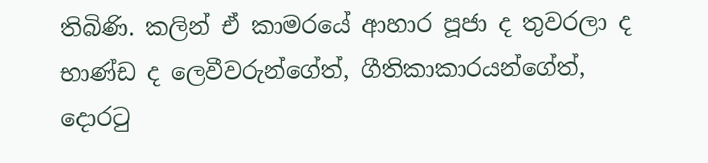තිබිණි. කලින් ඒ කාමරයේ ආහාර පූජා ද තුවරලා ද භාණ්ඩ ද ලෙවීවරුන්ගේත්, ගීතිකාකාරයන්ගේත්, දොරටු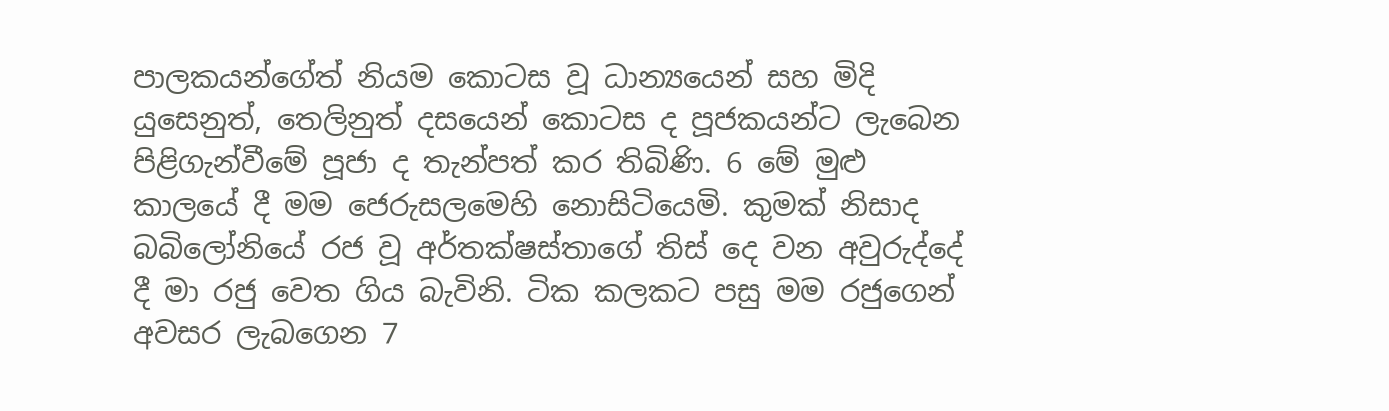පාලකයන්ගේත් නියම කොටස වූ ධාන්‍යයෙන් සහ මිදි යුසෙනුත්, තෙලිනුත් දසයෙන් කොටස ද පූජකයන්ට ලැබෙන පිළිගැන්වීමේ පූජා ද තැන්පත් කර තිබිණි. 6 මේ මුළු කාලයේ දී මම ජෙරුසලමෙහි නොසිටියෙමි. කුමක් නිසාද බබිලෝනියේ රජ වූ අර්තක්ෂස්තාගේ තිස් දෙ වන අවුරුද්දේ දී මා රජු වෙත ගිය බැවිනි. ටික කලකට පසු මම රජුගෙන් අවසර ලැබගෙන 7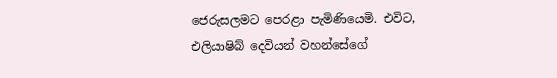ජෙරුසලමට පෙරළා පැමිණියෙමි. එවිට, එලියාෂිබ් දෙවියන් වහන්සේගේ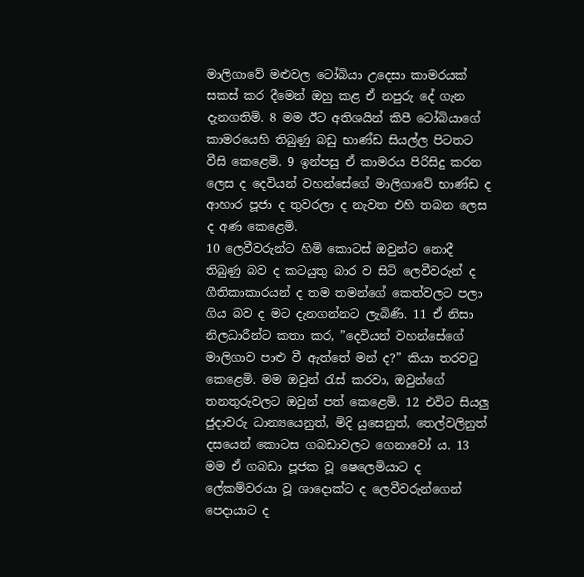මාලිගාවේ මළුවල ටෝබියා උදෙසා කාමරයක් සකස් කර දීමෙන් ඔහු කළ ඒ නපුරු දේ ගැන දැනගතිමි. 8 මම ඊට අතිශයින් කිපී ටෝබියාගේ කාමරයෙහි තිබුණු බඩු භාණ්ඩ සියල්ල පිටතට වීසි කෙළෙමි. 9 ඉන්පසු ඒ කාමරය පිරිසිදු කරන ලෙස ද දෙවියන් වහන්සේගේ මාලිගාවේ භාණ්ඩ ද ආහාර පූජා ද තුවරලා ද නැවත එහි තබන ලෙස ද අණ කෙළෙමි.
10 ලෙවීවරුන්ට හිමි කොටස් ඔවුන්ට නොදී තිබුණු බව ද කටයුතු බාර ව සිටි ලෙවීවරුන් ද ගීතිකාකාරයන් ද තම තමන්ගේ කෙත්වලට පලා ගිය බව ද මට දැනගන්නට ලැබිණි. 11 ඒ නිසා නිලධාරීන්ට කතා කර, ”දෙවියන් වහන්සේගේ මාලිගාව පාළු වී ඇත්තේ මන් ද?” කියා තරවටු කෙළෙමි. මම ඔවුන් රැස් කරවා, ඔවුන්ගේ තනතුරුවලට ඔවුන් පත් කෙළෙමි. 12 එවිට සියලු ජුදාවරු ධාන්‍යයෙනුත්, මිදි යුසෙනුත්, තෙල්වලිනුත් දසයෙන් කොටස ගබඩාවලට ගෙනාවෝ ය. 13 මම ඒ ගබඩා පූජක වූ ෂෙලෙමියාට ද ලේකම්වරයා වූ ශාදොක්ට ද ලෙවීවරුන්ගෙන් පෙදායාට ද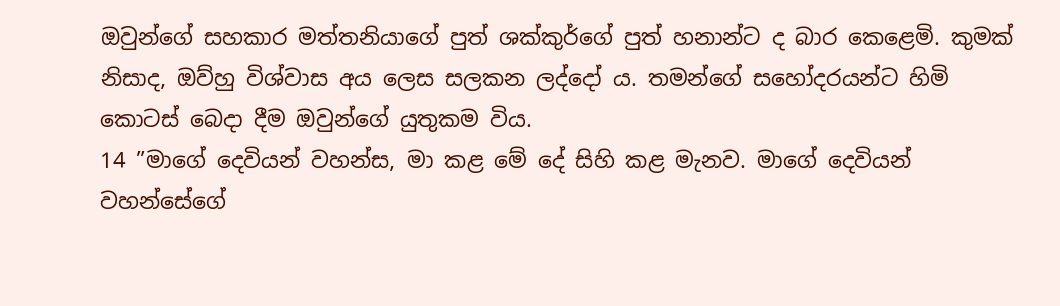ඔවුන්ගේ සහකාර මත්තනියාගේ පුත් ශක්කුර්ගේ පුත් හනාන්ට ද බාර කෙළෙමි. කුමක් නිසාද, ඔව්හු විශ්වාස අය ලෙස සලකන ලද්දෝ ය. තමන්ගේ සහෝදරයන්ට හිමි කොටස් බෙදා දීම ඔවුන්ගේ යුතුකම විය.
14 ”මාගේ දෙවියන් වහන්ස, මා කළ මේ දේ සිහි කළ මැනව. මාගේ දෙවියන් වහන්සේගේ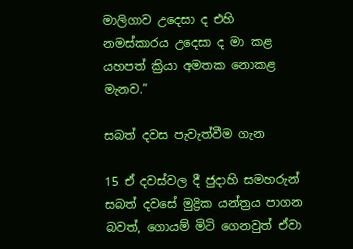මාලිගාව උදෙසා ද එහි නමස්කාරය උදෙසා ද මා කළ යහපත් ක්‍රියා අමතක නොකළ මැනව.”

සබත් දවස පැවැත්වීම ගැන

15 ඒ දවස්වල දී ජුදාහි සමහරුන් සබත් දවසේ මුද්‍රික යන්ත්‍රය පාගන බවත්, ගොයම් මිටි ගෙනවුත් ඒවා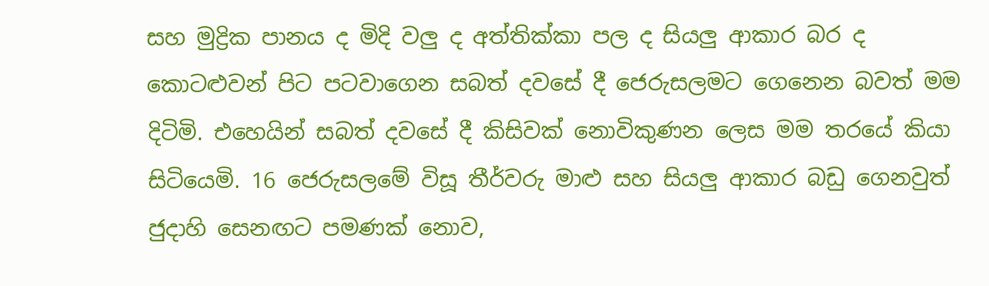සහ මුද්‍රික පානය ද මිදි වලු ද අත්තික්කා පල ද සියලු ආකාර බර ද කොටළුවන් පිට පටවාගෙන සබත් දවසේ දී ජෙරුසලමට ගෙනෙන බවත් මම දිටිමි. එහෙයින් සබත් දවසේ දී කිසිවක් නොවිකුණන ලෙස මම තරයේ කියා සිටියෙමි. 16 ජෙරුසලමේ විසූ තීර්වරු මාළු සහ සියලු ආකාර බඩු ගෙනවුත් ජුදාහි සෙනඟට පමණක් නොව,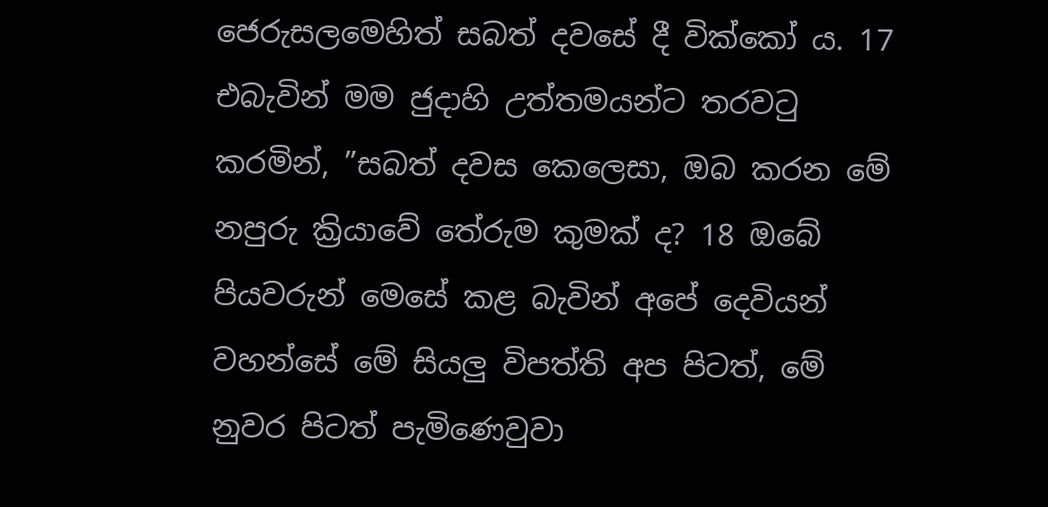ජෙරුසලමෙහිත් සබත් දවසේ දී වික්කෝ ය. 17 එබැවින් මම ජුදාහි උත්තමයන්ට තරවටු කරමින්, ”සබත් දවස කෙලෙසා, ඔබ කරන මේ නපුරු ක්‍රියාවේ තේරුම කුමක් ද? 18 ඔබේ පියවරුන් මෙසේ කළ බැවින් අපේ දෙවියන් වහන්සේ මේ සියලු විපත්ති අප පිටත්, මේ නුවර පිටත් පැමිණෙවුවා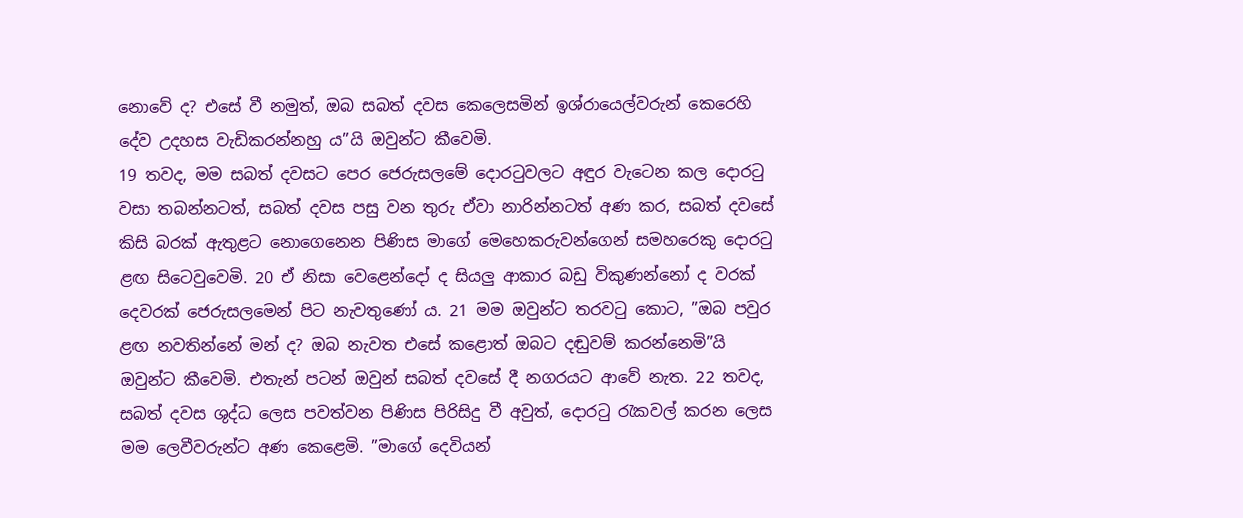නොවේ ද? එසේ වී නමුත්, ඔබ සබත් දවස කෙලෙසමින් ඉශ්රායෙල්වරුන් කෙරෙහි දේව උදහස වැඩිකරන්නහු ය”යි ඔවුන්ට කීවෙමි.
19 තවද, මම සබත් දවසට පෙර ජෙරුසලමේ දොරටුවලට අඳුර වැටෙන කල දොරටු වසා තබන්නටත්, සබත් දවස පසු වන තුරු ඒවා නාරින්නටත් අණ කර, සබත් දවසේ කිසි බරක් ඇතුළට නොගෙනෙන පිණිස මාගේ මෙහෙකරුවන්ගෙන් සමහරෙකු දොරටු ළඟ සිටෙවුවෙමි. 20 ඒ නිසා වෙළෙන්දෝ ද සියලු ආකාර බඩු විකුණන්නෝ ද වරක් දෙවරක් ජෙරුසලමෙන් පිට නැවතුණෝ ය. 21 මම ඔවුන්ට තරවටු කොට, ”ඔබ පවුර ළඟ නවතින්නේ මන් ද? ඔබ නැවත එසේ කළොත් ඔබට දඬුවම් කරන්නෙමි”යි ඔවුන්ට කීවෙමි. එතැන් පටන් ඔවුන් සබත් දවසේ දී නගරයට ආවේ නැත. 22 තවද, සබත් දවස ශුද්ධ ලෙස පවත්වන පිණිස පිරිසිදු වී අවුත්, දොරටු රැකවල් කරන ලෙස මම ලෙවීවරුන්ට අණ කෙළෙමි. ”මාගේ දෙවියන්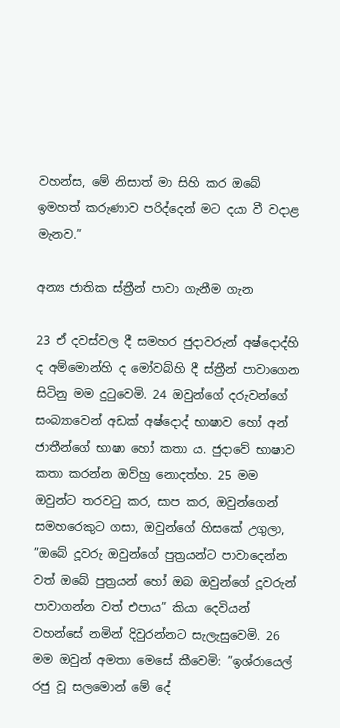වහන්ස, මේ නිසාත් මා සිහි කර ඔබේ ඉමහත් කරුණාව පරිද්දෙන් මට දයා වී වදාළ මැනව.”

අන්‍ය ජාතික ස්ත්‍රීන් පාවා ගැනීම ගැන

23 ඒ දවස්වල දී සමහර ජුදාවරුන් අෂ්දොද්හි ද අම්මොන්හි ද මෝවබ්හි දී ස්ත්‍රීන් පාවාගෙන සිටිනු මම දුටුවෙමි. 24 ඔවුන්ගේ දරුවන්ගේ සංබ්‍යාවෙන් අඩක් අෂ්දොද් භාෂාව හෝ අන් ජාතීන්ගේ භාෂා හෝ කතා ය. ජුදාවේ භාෂාව කතා කරන්න ඔව්හු නොදත්හ. 25 මම ඔවුන්ට තරවටු කර, සාප කර, ඔවුන්ගෙන් සමහරෙකුට ගසා, ඔවුන්ගේ හිසකේ උගුලා, ”ඔබේ දූවරු ඔවුන්ගේ පුත්‍රයන්ට පාවාදෙන්න වත් ඔබේ පුත්‍රයන් හෝ ඔබ ඔවුන්ගේ දූවරුන් පාවාගන්න වත් එපාය” කියා දෙවියන් වහන්සේ නමින් දිවුරන්නට සැලැසුවෙමි. 26 මම ඔවුන් අමතා මෙසේ කීවෙමි: ”ඉශ්රායෙල් රජු වූ සලමොන් මේ දේ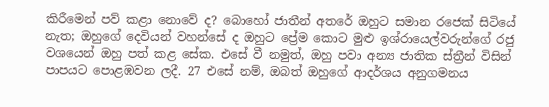කිරීමෙන් පව් කළා නොවේ ද? බොහෝ ජාතීන් අතරේ ඔහුට සමාන රජෙක් සිටියේ නැත; ඔහුගේ දෙවියන් වහන්සේ ද ඔහුට ප්‍රේම කොට මුළු ඉශ්රායෙල්වරුන්ගේ රජු වශයෙන් ඔහු පත් කළ සේක. එසේ වී නමුත්, ඔහු පවා අන්‍ය ජාතික ස්ත්‍රීන් විසින් පාපයට පොළඹවන ලදී. 27 එසේ නම්, ඔබත් ඔහුගේ ආදර්ශය අනුගමනය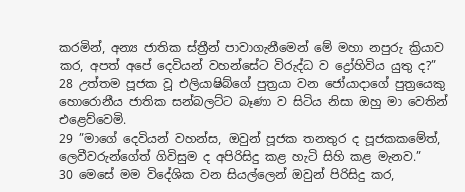කරමින්, අන්‍ය ජාතික ස්ත්‍රීන් පාවාගැනීමෙන් මේ මහා නපුරු ක්‍රියාව කර, අපත් අපේ දෙවියන් වහන්සේට විරුද්ධ ව ද්‍රෝහිවිය යුතු ද?”
28 උත්තම පූජක වූ එලියාෂිබ්ගේ පුත්‍රයා වන ජෝයාදාගේ පුත්‍රයෙකු හොරොනීය ජාතික සන්බලට්ට බෑණා ව සිටිය නිසා ඔහු මා වෙතින් එළෙව්වෙමි.
29 ”මාගේ දෙවියන් වහන්ස, ඔවුන් පූජක තනතුර ද පූජකකමේත්, ලෙවීවරුන්ගේත් ගිවිසුම ද අපිරිසිදු කළ හැටි සිහි කළ මැනව.”
30 මෙසේ මම විදේශික වන සියල්ලෙන් ඔවුන් පිරිසිදු කර,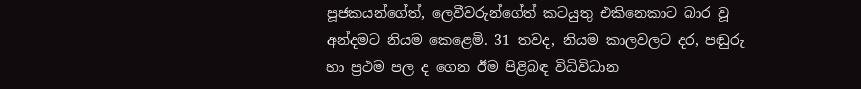පූජකයන්ගේත්, ලෙවීවරුන්ගේත් කටයුතු එකිනෙකාට බාර වූ අන්දමට නියම කෙළෙමි. 31 තවද, නියම කාලවලට දර, පඬුරු හා ප්‍රථම පල ද ගෙන ඊම පිළිබඳ විධිවිධාන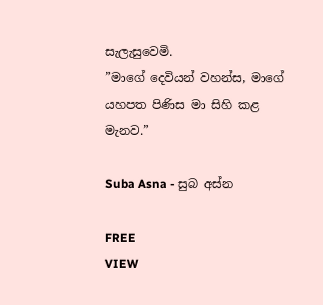සැලැසුවෙමි.
”මාගේ දෙවියන් වහන්ස, මාගේ යහපත පිණිස මා සිහි කළ මැනව.”

Suba Asna - සුබ අස්න

FREE
VIEW